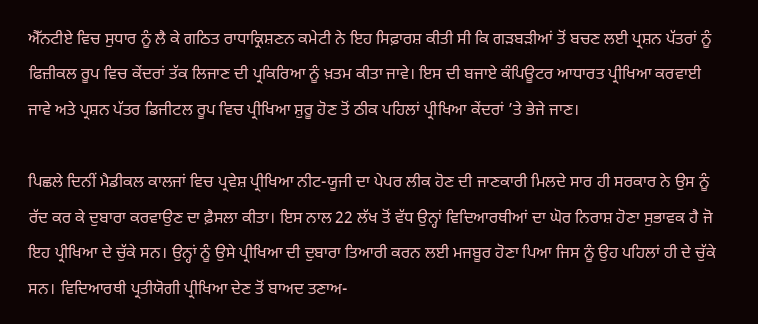ਐੱਨਟੀਏ ਵਿਚ ਸੁਧਾਰ ਨੂੰ ਲੈ ਕੇ ਗਠਿਤ ਰਾਧਾਕ੍ਰਿਸ਼ਣਨ ਕਮੇਟੀ ਨੇ ਇਹ ਸਿਫ਼ਾਰਸ਼ ਕੀਤੀ ਸੀ ਕਿ ਗੜਬੜੀਆਂ ਤੋਂ ਬਚਣ ਲਈ ਪ੍ਰਸ਼ਨ ਪੱਤਰਾਂ ਨੂੰ ਫਿਜ਼ੀਕਲ ਰੂਪ ਵਿਚ ਕੇਂਦਰਾਂ ਤੱਕ ਲਿਜਾਣ ਦੀ ਪ੍ਰਕਿਰਿਆ ਨੂੰ ਖ਼ਤਮ ਕੀਤਾ ਜਾਵੇ। ਇਸ ਦੀ ਬਜਾਏ ਕੰਪਿਊਟਰ ਆਧਾਰਤ ਪ੍ਰੀਖਿਆ ਕਰਵਾਈ ਜਾਵੇ ਅਤੇ ਪ੍ਰਸ਼ਨ ਪੱਤਰ ਡਿਜੀਟਲ ਰੂਪ ਵਿਚ ਪ੍ਰੀਖਿਆ ਸ਼ੁਰੂ ਹੋਣ ਤੋਂ ਠੀਕ ਪਹਿਲਾਂ ਪ੍ਰੀਖਿਆ ਕੇਂਦਰਾਂ ’ਤੇ ਭੇਜੇ ਜਾਣ।

ਪਿਛਲੇ ਦਿਨੀਂ ਮੈਡੀਕਲ ਕਾਲਜਾਂ ਵਿਚ ਪ੍ਰਵੇਸ਼ ਪ੍ਰੀਖਿਆ ਨੀਟ-ਯੂਜੀ ਦਾ ਪੇਪਰ ਲੀਕ ਹੋਣ ਦੀ ਜਾਣਕਾਰੀ ਮਿਲਦੇ ਸਾਰ ਹੀ ਸਰਕਾਰ ਨੇ ਉਸ ਨੂੰ ਰੱਦ ਕਰ ਕੇ ਦੁਬਾਰਾ ਕਰਵਾਉਣ ਦਾ ਫ਼ੈਸਲਾ ਕੀਤਾ। ਇਸ ਨਾਲ 22 ਲੱਖ ਤੋਂ ਵੱਧ ਉਨ੍ਹਾਂ ਵਿਦਿਆਰਥੀਆਂ ਦਾ ਘੋਰ ਨਿਰਾਸ਼ ਹੋਣਾ ਸੁਭਾਵਕ ਹੈ ਜੋ ਇਹ ਪ੍ਰੀਖਿਆ ਦੇ ਚੁੱਕੇ ਸਨ। ਉਨ੍ਹਾਂ ਨੂੰ ਉਸੇ ਪ੍ਰੀਖਿਆ ਦੀ ਦੁਬਾਰਾ ਤਿਆਰੀ ਕਰਨ ਲਈ ਮਜਬੂਰ ਹੋਣਾ ਪਿਆ ਜਿਸ ਨੂੰ ਉਹ ਪਹਿਲਾਂ ਹੀ ਦੇ ਚੁੱਕੇ ਸਨ। ਵਿਦਿਆਰਥੀ ਪ੍ਰਤੀਯੋਗੀ ਪ੍ਰੀਖਿਆ ਦੇਣ ਤੋਂ ਬਾਅਦ ਤਣਾਅ-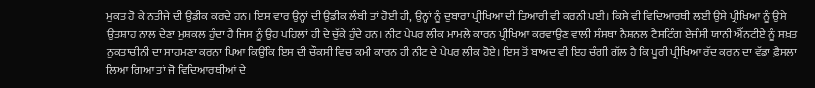ਮੁਕਤ ਹੋ ਕੇ ਨਤੀਜੇ ਦੀ ਉਡੀਕ ਕਰਦੇ ਹਨ। ਇਸ ਵਾਰ ਉਨ੍ਹਾਂ ਦੀ ਉਡੀਕ ਲੰਬੀ ਤਾਂ ਹੋਈ ਹੀ, ਉਨ੍ਹਾਂ ਨੂੰ ਦੁਬਾਰਾ ਪ੍ਰੀਖਿਆ ਦੀ ਤਿਆਰੀ ਵੀ ਕਰਨੀ ਪਈ। ਕਿਸੇ ਵੀ ਵਿਦਿਆਰਥੀ ਲਈ ਉਸੇ ਪ੍ਰੀਖਿਆ ਨੂੰ ਉਸੇ ਉਤਸ਼ਾਹ ਨਾਲ ਦੇਣਾ ਮੁਸ਼ਕਲ ਹੁੰਦਾ ਹੈ ਜਿਸ ਨੂੰ ਉਹ ਪਹਿਲਾਂ ਹੀ ਦੇ ਚੁੱਕੇ ਹੁੰਦੇ ਹਨ। ਨੀਟ ਪੇਪਰ ਲੀਕ ਮਾਮਲੇ ਕਾਰਨ ਪ੍ਰੀਖਿਆ ਕਰਵਾਉਣ ਵਾਲੀ ਸੰਸਥਾ ਨੈਸ਼ਨਲ ਟੈਸਟਿੰਗ ਏਜੰਸੀ ਯਾਨੀ ਐੱਨਟੀਏ ਨੂੰ ਸਖ਼ਤ ਨੁਕਤਾਚੀਨੀ ਦਾ ਸਾਹਮਣਾ ਕਰਨਾ ਪਿਆ ਕਿਉਂਕਿ ਇਸ ਦੀ ਚੌਕਸੀ ਵਿਚ ਕਮੀ ਕਾਰਨ ਹੀ ਨੀਟ ਦੇ ਪੇਪਰ ਲੀਕ ਹੋਏ। ਇਸ ਤੋਂ ਬਾਅਦ ਵੀ ਇਹ ਚੰਗੀ ਗੱਲ ਹੈ ਕਿ ਪੂਰੀ ਪ੍ਰੀਖਿਆ ਰੱਦ ਕਰਨ ਦਾ ਵੱਡਾ ਫ਼ੈਸਲਾ ਲਿਆ ਗਿਆ ਤਾਂ ਜੋ ਵਿਦਿਆਰਥੀਆਂ ਦੇ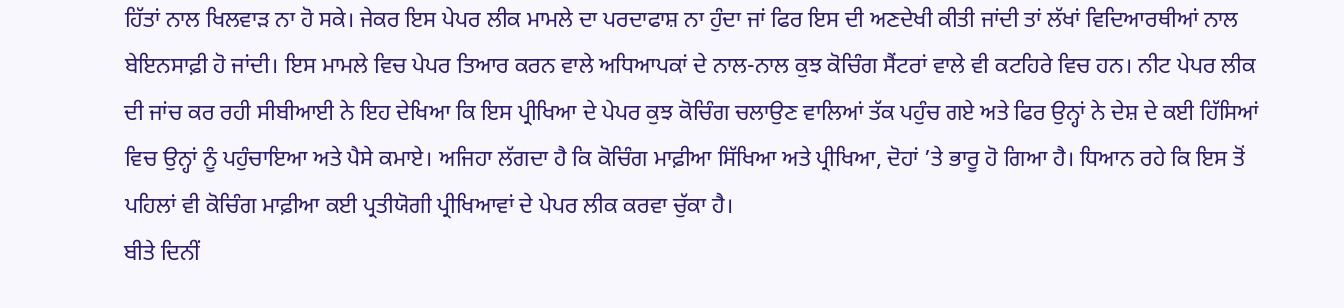ਹਿੱਤਾਂ ਨਾਲ ਖਿਲਵਾੜ ਨਾ ਹੋ ਸਕੇ। ਜੇਕਰ ਇਸ ਪੇਪਰ ਲੀਕ ਮਾਮਲੇ ਦਾ ਪਰਦਾਫਾਸ਼ ਨਾ ਹੁੰਦਾ ਜਾਂ ਫਿਰ ਇਸ ਦੀ ਅਣਦੇਖੀ ਕੀਤੀ ਜਾਂਦੀ ਤਾਂ ਲੱਖਾਂ ਵਿਦਿਆਰਥੀਆਂ ਨਾਲ ਬੇਇਨਸਾਫ਼ੀ ਹੋ ਜਾਂਦੀ। ਇਸ ਮਾਮਲੇ ਵਿਚ ਪੇਪਰ ਤਿਆਰ ਕਰਨ ਵਾਲੇ ਅਧਿਆਪਕਾਂ ਦੇ ਨਾਲ-ਨਾਲ ਕੁਝ ਕੋਚਿੰਗ ਸੈਂਟਰਾਂ ਵਾਲੇ ਵੀ ਕਟਹਿਰੇ ਵਿਚ ਹਨ। ਨੀਟ ਪੇਪਰ ਲੀਕ ਦੀ ਜਾਂਚ ਕਰ ਰਹੀ ਸੀਬੀਆਈ ਨੇ ਇਹ ਦੇਖਿਆ ਕਿ ਇਸ ਪ੍ਰੀਖਿਆ ਦੇ ਪੇਪਰ ਕੁਝ ਕੋਚਿੰਗ ਚਲਾਉਣ ਵਾਲਿਆਂ ਤੱਕ ਪਹੁੰਚ ਗਏ ਅਤੇ ਫਿਰ ਉਨ੍ਹਾਂ ਨੇ ਦੇਸ਼ ਦੇ ਕਈ ਹਿੱਸਿਆਂ ਵਿਚ ਉਨ੍ਹਾਂ ਨੂੰ ਪਹੁੰਚਾਇਆ ਅਤੇ ਪੈਸੇ ਕਮਾਏ। ਅਜਿਹਾ ਲੱਗਦਾ ਹੈ ਕਿ ਕੋਚਿੰਗ ਮਾਫ਼ੀਆ ਸਿੱਖਿਆ ਅਤੇ ਪ੍ਰੀਖਿਆ, ਦੋਹਾਂ ’ਤੇ ਭਾਰੂ ਹੋ ਗਿਆ ਹੈ। ਧਿਆਨ ਰਹੇ ਕਿ ਇਸ ਤੋਂ ਪਹਿਲਾਂ ਵੀ ਕੋਚਿੰਗ ਮਾਫ਼ੀਆ ਕਈ ਪ੍ਰਤੀਯੋਗੀ ਪ੍ਰੀਖਿਆਵਾਂ ਦੇ ਪੇਪਰ ਲੀਕ ਕਰਵਾ ਚੁੱਕਾ ਹੈ।
ਬੀਤੇ ਦਿਨੀਂ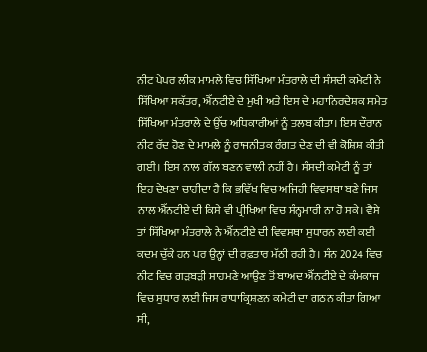ਨੀਟ ਪੇਪਰ ਲੀਕ ਮਾਮਲੇ ਵਿਚ ਸਿੱਖਿਆ ਮੰਤਰਾਲੇ ਦੀ ਸੰਸਦੀ ਕਮੇਟੀ ਨੇ ਸਿੱਖਿਆ ਸਕੱਤਰ, ਐੱਨਟੀਏ ਦੇ ਮੁਖੀ ਅਤੇ ਇਸ ਦੇ ਮਹਾਨਿਰਦੇਸ਼ਕ ਸਮੇਤ ਸਿੱਖਿਆ ਮੰਤਰਾਲੇ ਦੇ ਉੱਚ ਅਧਿਕਾਰੀਆਂ ਨੂੰ ਤਲਬ ਕੀਤਾ। ਇਸ ਦੌਰਾਨ ਨੀਟ ਰੱਦ ਹੋਣ ਦੇ ਮਾਮਲੇ ਨੂੰ ਰਾਜਨੀਤਕ ਰੰਗਤ ਦੇਣ ਦੀ ਵੀ ਕੋਸ਼ਿਸ਼ ਕੀਤੀ ਗਈ। ਇਸ ਨਾਲ ਗੱਲ ਬਣਨ ਵਾਲੀ ਨਹੀਂ ਹੈ। ਸੰਸਦੀ ਕਮੇਟੀ ਨੂੰ ਤਾਂ ਇਹ ਦੇਖਣਾ ਚਾਹੀਦਾ ਹੈ ਕਿ ਭਵਿੱਖ ਵਿਚ ਅਜਿਹੀ ਵਿਵਸਥਾ ਬਣੇ ਜਿਸ ਨਾਲ ਐੱਨਟੀਏ ਦੀ ਕਿਸੇ ਵੀ ਪ੍ਰੀਖਿਆ ਵਿਚ ਸੰਨ੍ਹਮਾਰੀ ਨਾ ਹੋ ਸਕੇ। ਵੈਸੇ ਤਾਂ ਸਿੱਖਿਆ ਮੰਤਰਾਲੇ ਨੇ ਐੱਨਟੀਏ ਦੀ ਵਿਵਸਥਾ ਸੁਧਾਰਨ ਲਈ ਕਈ ਕਦਮ ਚੁੱਕੇ ਹਨ ਪਰ ਉਨ੍ਹਾਂ ਦੀ ਰਫ਼ਤਾਰ ਮੱਠੀ ਰਹੀ ਹੈ। ਸੰਨ 2024 ਵਿਚ ਨੀਟ ਵਿਚ ਗੜਬੜੀ ਸਾਹਮਣੇ ਆਉਣ ਤੋਂ ਬਾਅਦ ਐੱਨਟੀਏ ਦੇ ਕੰਮਕਾਜ ਵਿਚ ਸੁਧਾਰ ਲਈ ਜਿਸ ਰਾਧਾਕ੍ਰਿਸ਼ਣਨ ਕਮੇਟੀ ਦਾ ਗਠਨ ਕੀਤਾ ਗਿਆ ਸੀ,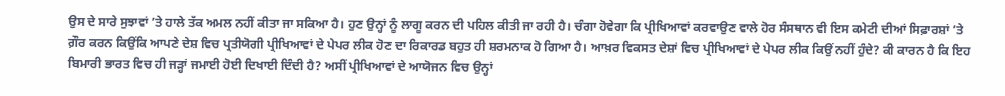ਉਸ ਦੇ ਸਾਰੇ ਸੁਝਾਵਾਂ ’ਤੇ ਹਾਲੇ ਤੱਕ ਅਮਲ ਨਹੀਂ ਕੀਤਾ ਜਾ ਸਕਿਆ ਹੈ। ਹੁਣ ਉਨ੍ਹਾਂ ਨੂੰ ਲਾਗੂ ਕਰਨ ਦੀ ਪਹਿਲ ਕੀਤੀ ਜਾ ਰਹੀ ਹੈ। ਚੰਗਾ ਹੋਵੇਗਾ ਕਿ ਪ੍ਰੀਖਿਆਵਾਂ ਕਰਵਾਉਣ ਵਾਲੇ ਹੋਰ ਸੰਸਥਾਨ ਵੀ ਇਸ ਕਮੇਟੀ ਦੀਆਂ ਸਿਫ਼ਾਰਸ਼ਾਂ ’ਤੇ ਗ਼ੌਰ ਕਰਨ ਕਿਉਂਕਿ ਆਪਣੇ ਦੇਸ਼ ਵਿਚ ਪ੍ਰਤੀਯੋਗੀ ਪ੍ਰੀਖਿਆਵਾਂ ਦੇ ਪੇਪਰ ਲੀਕ ਹੋਣ ਦਾ ਰਿਕਾਰਡ ਬਹੁਤ ਹੀ ਸ਼ਰਮਨਾਕ ਹੋ ਗਿਆ ਹੈ। ਆਖ਼ਰ ਵਿਕਸਤ ਦੇਸ਼ਾਂ ਵਿਚ ਪ੍ਰੀਖਿਆਵਾਂ ਦੇ ਪੇਪਰ ਲੀਕ ਕਿਉਂ ਨਹੀਂ ਹੁੰਦੇ? ਕੀ ਕਾਰਨ ਹੈ ਕਿ ਇਹ ਬਿਮਾਰੀ ਭਾਰਤ ਵਿਚ ਹੀ ਜੜ੍ਹਾਂ ਜਮਾਈ ਹੋਈ ਦਿਖਾਈ ਦਿੰਦੀ ਹੈ? ਅਸੀਂ ਪ੍ਰੀਖਿਆਵਾਂ ਦੇ ਆਯੋਜਨ ਵਿਚ ਉਨ੍ਹਾਂ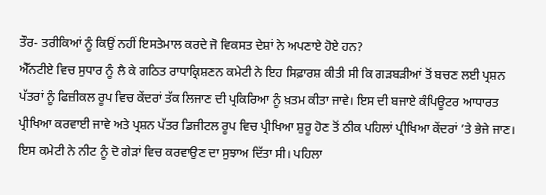ਤੌਰ- ਤਰੀਕਿਆਂ ਨੂੰ ਕਿਉਂ ਨਹੀਂ ਇਸਤੇਮਾਲ ਕਰਦੇ ਜੋ ਵਿਕਸਤ ਦੇਸ਼ਾਂ ਨੇ ਅਪਣਾਏ ਹੋਏ ਹਨ?
ਐੱਨਟੀਏ ਵਿਚ ਸੁਧਾਰ ਨੂੰ ਲੈ ਕੇ ਗਠਿਤ ਰਾਧਾਕ੍ਰਿਸ਼ਣਨ ਕਮੇਟੀ ਨੇ ਇਹ ਸਿਫ਼ਾਰਸ਼ ਕੀਤੀ ਸੀ ਕਿ ਗੜਬੜੀਆਂ ਤੋਂ ਬਚਣ ਲਈ ਪ੍ਰਸ਼ਨ ਪੱਤਰਾਂ ਨੂੰ ਫਿਜ਼ੀਕਲ ਰੂਪ ਵਿਚ ਕੇਂਦਰਾਂ ਤੱਕ ਲਿਜਾਣ ਦੀ ਪ੍ਰਕਿਰਿਆ ਨੂੰ ਖ਼ਤਮ ਕੀਤਾ ਜਾਵੇ। ਇਸ ਦੀ ਬਜਾਏ ਕੰਪਿਊਟਰ ਆਧਾਰਤ ਪ੍ਰੀਖਿਆ ਕਰਵਾਈ ਜਾਵੇ ਅਤੇ ਪ੍ਰਸ਼ਨ ਪੱਤਰ ਡਿਜੀਟਲ ਰੂਪ ਵਿਚ ਪ੍ਰੀਖਿਆ ਸ਼ੁਰੂ ਹੋਣ ਤੋਂ ਠੀਕ ਪਹਿਲਾਂ ਪ੍ਰੀਖਿਆ ਕੇਂਦਰਾਂ ’ਤੇ ਭੇਜੇ ਜਾਣ। ਇਸ ਕਮੇਟੀ ਨੇ ਨੀਟ ਨੂੰ ਦੋ ਗੇੜਾਂ ਵਿਚ ਕਰਵਾਉਣ ਦਾ ਸੁਝਾਅ ਦਿੱਤਾ ਸੀ। ਪਹਿਲਾ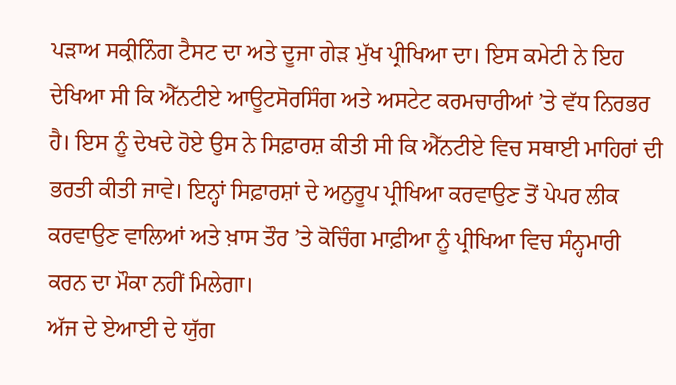ਪੜਾਅ ਸਕ੍ਰੀਨਿੰਗ ਟੈਸਟ ਦਾ ਅਤੇ ਦੂਜਾ ਗੇੜ ਮੁੱਖ ਪ੍ਰੀਖਿਆ ਦਾ। ਇਸ ਕਮੇਟੀ ਨੇ ਇਹ ਦੇਖਿਆ ਸੀ ਕਿ ਐੱਨਟੀਏ ਆਊਟਸੋਰਸਿੰਗ ਅਤੇ ਅਸਟੇਟ ਕਰਮਚਾਰੀਆਂ ’ਤੇ ਵੱਧ ਨਿਰਭਰ ਹੈ। ਇਸ ਨੂੰ ਦੇਖਦੇ ਹੋਏ ਉਸ ਨੇ ਸਿਫ਼ਾਰਸ਼ ਕੀਤੀ ਸੀ ਕਿ ਐੱਨਟੀਏ ਵਿਚ ਸਥਾਈ ਮਾਹਿਰਾਂ ਦੀ ਭਰਤੀ ਕੀਤੀ ਜਾਵੇ। ਇਨ੍ਹਾਂ ਸਿਫ਼ਾਰਸ਼ਾਂ ਦੇ ਅਨੁਰੂਪ ਪ੍ਰੀਖਿਆ ਕਰਵਾਉਣ ਤੋਂ ਪੇਪਰ ਲੀਕ ਕਰਵਾਉਣ ਵਾਲਿਆਂ ਅਤੇ ਖ਼ਾਸ ਤੌਰ ’ਤੇ ਕੋਚਿੰਗ ਮਾਫ਼ੀਆ ਨੂੰ ਪ੍ਰੀਖਿਆ ਵਿਚ ਸੰਨ੍ਹਮਾਰੀ ਕਰਨ ਦਾ ਮੌਕਾ ਨਹੀਂ ਮਿਲੇਗਾ।
ਅੱਜ ਦੇ ਏਆਈ ਦੇ ਯੁੱਗ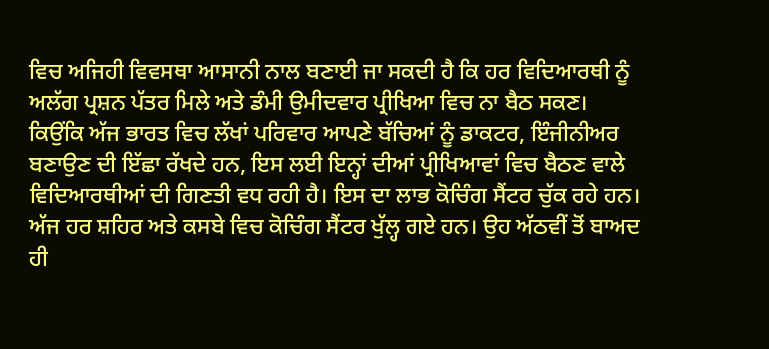ਵਿਚ ਅਜਿਹੀ ਵਿਵਸਥਾ ਆਸਾਨੀ ਨਾਲ ਬਣਾਈ ਜਾ ਸਕਦੀ ਹੈ ਕਿ ਹਰ ਵਿਦਿਆਰਥੀ ਨੂੰ ਅਲੱਗ ਪ੍ਰਸ਼ਨ ਪੱਤਰ ਮਿਲੇ ਅਤੇ ਡੰਮੀ ਉਮੀਦਵਾਰ ਪ੍ਰੀਖਿਆ ਵਿਚ ਨਾ ਬੈਠ ਸਕਣ। ਕਿਉਂਕਿ ਅੱਜ ਭਾਰਤ ਵਿਚ ਲੱਖਾਂ ਪਰਿਵਾਰ ਆਪਣੇ ਬੱਚਿਆਂ ਨੂੰ ਡਾਕਟਰ, ਇੰਜੀਨੀਅਰ ਬਣਾਉਣ ਦੀ ਇੱਛਾ ਰੱਖਦੇ ਹਨ, ਇਸ ਲਈ ਇਨ੍ਹਾਂ ਦੀਆਂ ਪ੍ਰੀਖਿਆਵਾਂ ਵਿਚ ਬੈਠਣ ਵਾਲੇ ਵਿਦਿਆਰਥੀਆਂ ਦੀ ਗਿਣਤੀ ਵਧ ਰਹੀ ਹੈ। ਇਸ ਦਾ ਲਾਭ ਕੋਚਿੰਗ ਸੈਂਟਰ ਚੁੱਕ ਰਹੇ ਹਨ। ਅੱਜ ਹਰ ਸ਼ਹਿਰ ਅਤੇ ਕਸਬੇ ਵਿਚ ਕੋਚਿੰਗ ਸੈਂਟਰ ਖੁੱਲ੍ਹ ਗਏ ਹਨ। ਉਹ ਅੱਠਵੀਂ ਤੋਂ ਬਾਅਦ ਹੀ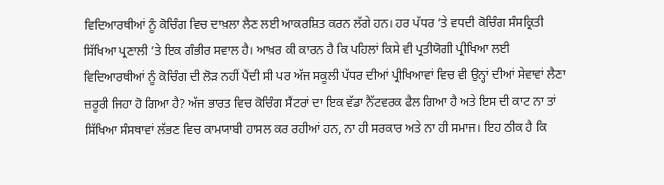ਵਿਦਿਆਰਥੀਆਂ ਨੂੰ ਕੋਚਿੰਗ ਵਿਚ ਦਾਖ਼ਲਾ ਲੈਣ ਲਈ ਆਕਰਸ਼ਿਤ ਕਰਨ ਲੱਗੇ ਹਨ। ਹਰ ਪੱਧਰ ’ਤੇ ਵਧਦੀ ਕੋਚਿੰਗ ਸੰਸਕ੍ਰਿਤੀ ਸਿੱਖਿਆ ਪ੍ਰਣਾਲੀ ’ਤੇ ਇਕ ਗੰਭੀਰ ਸਵਾਲ ਹੈ। ਆਖ਼ਰ ਕੀ ਕਾਰਨ ਹੈ ਕਿ ਪਹਿਲਾਂ ਕਿਸੇ ਵੀ ਪ੍ਰਤੀਯੋਗੀ ਪ੍ਰੀਖਿਆ ਲਈ ਵਿਦਿਆਰਥੀਆਂ ਨੂੰ ਕੋਚਿੰਗ ਦੀ ਲੋੜ ਨਹੀਂ ਪੈਂਦੀ ਸੀ ਪਰ ਅੱਜ ਸਕੂਲੀ ਪੱਧਰ ਦੀਆਂ ਪ੍ਰੀਖਿਆਵਾਂ ਵਿਚ ਵੀ ਉਨ੍ਹਾਂ ਦੀਆਂ ਸੇਵਾਵਾਂ ਲੈਣਾ ਜ਼ਰੂਰੀ ਜਿਹਾ ਹੋ ਗਿਆ ਹੈ? ਅੱਜ ਭਾਰਤ ਵਿਚ ਕੋਚਿੰਗ ਸੈਂਟਰਾਂ ਦਾ ਇਕ ਵੱਡਾ ਨੈੱਟਵਰਕ ਫੈਲ ਗਿਆ ਹੈ ਅਤੇ ਇਸ ਦੀ ਕਾਟ ਨਾ ਤਾਂ ਸਿੱਖਿਆ ਸੰਸਥਾਵਾਂ ਲੱਭਣ ਵਿਚ ਕਾਮਯਾਬੀ ਹਾਸਲ ਕਰ ਰਹੀਆਂ ਹਨ, ਨਾ ਹੀ ਸਰਕਾਰ ਅਤੇ ਨਾ ਹੀ ਸਮਾਜ। ਇਹ ਠੀਕ ਹੈ ਕਿ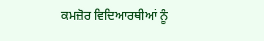ਕਮਜ਼ੋਰ ਵਿਦਿਆਰਥੀਆਂ ਨੂੰ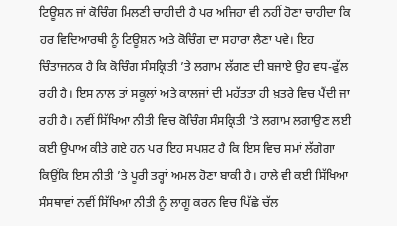ਟਿਊਸ਼ਨ ਜਾਂ ਕੋਚਿੰਗ ਮਿਲਣੀ ਚਾਹੀਦੀ ਹੈ ਪਰ ਅਜਿਹਾ ਵੀ ਨਹੀਂ ਹੋਣਾ ਚਾਹੀਦਾ ਕਿ ਹਰ ਵਿਦਿਆਰਥੀ ਨੂੰ ਟਿਊਸ਼ਨ ਅਤੇ ਕੋਚਿੰਗ ਦਾ ਸਹਾਰਾ ਲੈਣਾ ਪਵੇ। ਇਹ ਚਿੰਤਾਜਨਕ ਹੈ ਕਿ ਕੋਚਿੰਗ ਸੰਸਕ੍ਰਿਤੀ ’ਤੇ ਲਗਾਮ ਲੱਗਣ ਦੀ ਬਜਾਏ ਉਹ ਵਧ-ਫੁੱਲ ਰਹੀ ਹੈ। ਇਸ ਨਾਲ ਤਾਂ ਸਕੂਲਾਂ ਅਤੇ ਕਾਲਜਾਂ ਦੀ ਮਹੱਤਤਾ ਹੀ ਖ਼ਤਰੇ ਵਿਚ ਪੈਂਦੀ ਜਾ ਰਹੀ ਹੈ। ਨਵੀਂ ਸਿੱਖਿਆ ਨੀਤੀ ਵਿਚ ਕੋਚਿੰਗ ਸੰਸਕ੍ਰਿਤੀ ’ਤੇ ਲਗਾਮ ਲਗਾਉਣ ਲਈ ਕਈ ਉਪਾਅ ਕੀਤੇ ਗਏ ਹਨ ਪਰ ਇਹ ਸਪਸ਼ਟ ਹੈ ਕਿ ਇਸ ਵਿਚ ਸਮਾਂ ਲੱਗੇਗਾ ਕਿਉਂਕਿ ਇਸ ਨੀਤੀ ’ਤੇ ਪੂਰੀ ਤਰ੍ਹਾਂ ਅਮਲ ਹੋਣਾ ਬਾਕੀ ਹੈ। ਹਾਲੇ ਵੀ ਕਈ ਸਿੱਖਿਆ ਸੰਸਥਾਵਾਂ ਨਵੀਂ ਸਿੱਖਿਆ ਨੀਤੀ ਨੂੰ ਲਾਗੂ ਕਰਨ ਵਿਚ ਪਿੱਛੇ ਚੱਲ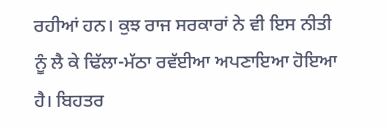ਰਹੀਆਂ ਹਨ। ਕੁਝ ਰਾਜ ਸਰਕਾਰਾਂ ਨੇ ਵੀ ਇਸ ਨੀਤੀ ਨੂੰ ਲੈ ਕੇ ਢਿੱਲਾ-ਮੱਠਾ ਰਵੱਈਆ ਅਪਣਾਇਆ ਹੋਇਆ ਹੈ। ਬਿਹਤਰ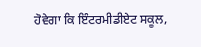ਹੋਵੇਗਾ ਕਿ ਇੰਟਰਮੀਡੀਏਟ ਸਕੂਲ,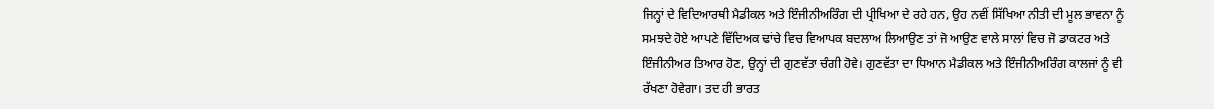ਜਿਨ੍ਹਾਂ ਦੇ ਵਿਦਿਆਰਥੀ ਮੈਡੀਕਲ ਅਤੇ ਇੰਜੀਨੀਅਰਿੰਗ ਦੀ ਪ੍ਰੀਖਿਆ ਦੇ ਰਹੇ ਹਨ, ਉਹ ਨਵੀਂ ਸਿੱਖਿਆ ਨੀਤੀ ਦੀ ਮੂਲ ਭਾਵਨਾ ਨੂੰ ਸਮਝਦੇ ਹੋਏ ਆਪਣੇ ਵਿੱਦਿਅਕ ਢਾਂਚੇ ਵਿਚ ਵਿਆਪਕ ਬਦਲਾਅ ਲਿਆਉਣ ਤਾਂ ਜੋ ਆਉਣ ਵਾਲੇ ਸਾਲਾਂ ਵਿਚ ਜੋ ਡਾਕਟਰ ਅਤੇ ਇੰਜੀਨੀਅਰ ਤਿਆਰ ਹੋਣ, ਉਨ੍ਹਾਂ ਦੀ ਗੁਣਵੱਤਾ ਚੰਗੀ ਹੋਵੇ। ਗੁਣਵੱਤਾ ਦਾ ਧਿਆਨ ਮੈਡੀਕਲ ਅਤੇ ਇੰਜੀਨੀਅਰਿੰਗ ਕਾਲਜਾਂ ਨੂੰ ਵੀ ਰੱਖਣਾ ਹੋਵੇਗਾ। ਤਦ ਹੀ ਭਾਰਤ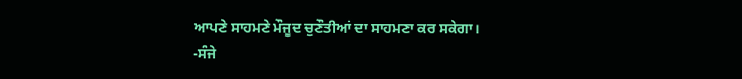ਆਪਣੇ ਸਾਹਮਣੇ ਮੌਜੂਦ ਚੁਣੌਤੀਆਂ ਦਾ ਸਾਹਮਣਾ ਕਰ ਸਕੇਗਾ।
-ਸੰਜੇ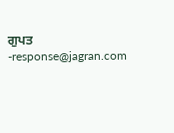ਗੁਪਤ
-response@jagran.com